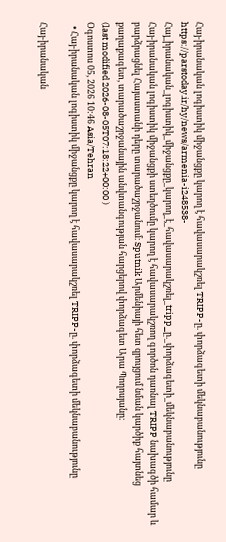Հայ-իրանական լոգիստիկ միջանցքը կարող է հավասարակշռել TRIPP-ը. փորձագետի մեկնաբանությունը
https://parstoday.ir/hy/news/armenia-i248538-Հայ_իրանական_լոգիստիկ_միջանցքը_կարող_է_հավասարակշռել_tripp_ը._փորձագետի_մեկնաբանությունը
Հայ-իրանական լոգիստիկ միջանցքի ստեղծումը կարող է հավասարակշռող գործոն դառնալ TRIPP նախագծի համար և բարձրացնել Հայաստանի դերը տարածաշրջանում։ Sputnik Արմենիայի հետ զրույցում նման կարծիք հայտնեց քաղաքագետ, տարածաշրջանային անվտանգության հարցերով փորձագետ Արա Պողոսյանը։
(last modified 2026-08-05T07:18:22+00:00 )
Օգոստոս 05, 2026 10:46 Asia/Tehran
  • Հայ-իրանական լոգիստիկ միջանցքը կարող է հավասարակշռել TRIPP-ը. փորձագետի մեկնաբանությունը

Հայ-իրանական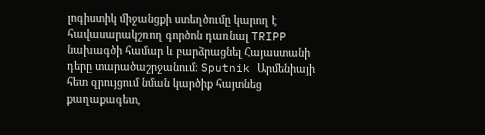լոգիստիկ միջանցքի ստեղծումը կարող է հավասարակշռող գործոն դառնալ TRIPP նախագծի համար և բարձրացնել Հայաստանի դերը տարածաշրջանում։ Sputnik Արմենիայի հետ զրույցում նման կարծիք հայտնեց քաղաքագետ,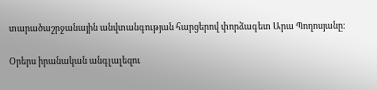տարածաշրջանային անվտանգության հարցերով փորձագետ Արա Պողոսյանը։

Օրերս իրանական անգլալեզու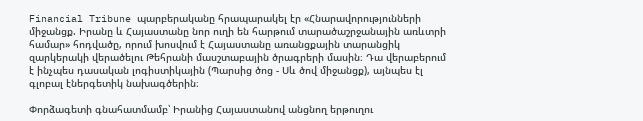Financial Tribune պարբերականը հրապարակել էր «Հնարավորությունների միջանցք. Իրանը և Հայաստանը նոր ուղի են հարթում տարածաշրջանային առևտրի համար» հոդվածը, որում խոսվում է Հայաստանը առանցքային տարանցիկ զարկերակի վերածելու Թեհրանի մասշտաբային ծրագրերի մասին։ Դա վերաբերում է ինչպես դասական լոգիստիկային (Պարսից ծոց - Սև ծով միջանցք), այնպես էլ գլոբալ էներգետիկ նախագծերին։

Փորձագետի գնահատմամբ՝ Իրանից Հայաստանով անցնող երթուղու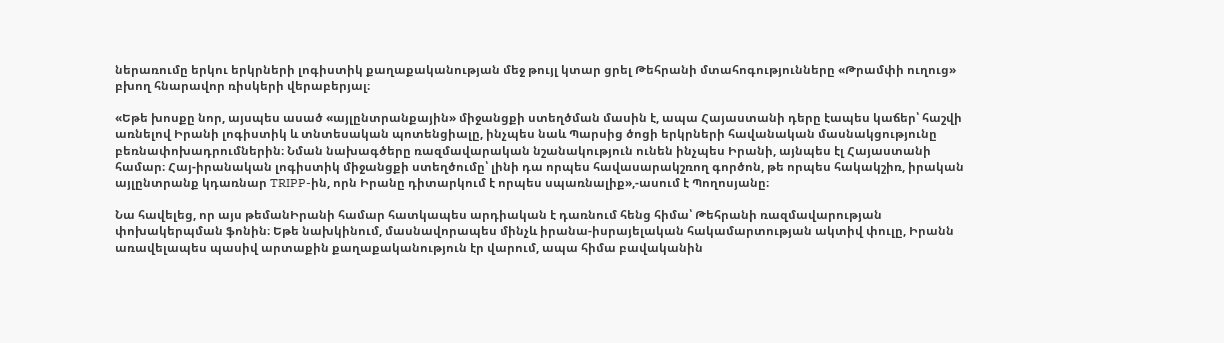ներառումը երկու երկրների լոգիստիկ քաղաքականության մեջ թույլ կտար ցրել Թեհրանի մտահոգությունները «Թրամփի ուղուց» բխող հնարավոր ռիսկերի վերաբերյալ։

«Եթե խոսքը նոր, այսպես ասած «այլընտրանքային» միջանցքի ստեղծման մասին է, ապա Հայաստանի դերը էապես կաճեր՝ հաշվի առնելով Իրանի լոգիստիկ և տնտեսական պոտենցիալը, ինչպես նաև Պարսից ծոցի երկրների հավանական մասնակցությունը բեռնափոխադրումներին։ Նման նախագծերը ռազմավարական նշանակություն ունեն ինչպես Իրանի, այնպես էլ Հայաստանի համար։ Հայ-իրանական լոգիստիկ միջանցքի ստեղծումը՝ լինի դա որպես հավասարակշռող գործոն, թե որպես հակակշիռ, իրական այլընտրանք կդառնար TRIPP-ին, որն Իրանը դիտարկում է որպես սպառնալիք»,-ասում է Պողոսյանը։

Նա հավելեց, որ այս թեմանԻրանի համար հատկապես արդիական է դառնում հենց հիմա՝ Թեհրանի ռազմավարության փոխակերպման ֆոնին։ Եթե նախկինում, մասնավորապես մինչև իրանա-իսրայելական հակամարտության ակտիվ փուլը, Իրանն առավելապես պասիվ արտաքին քաղաքականություն էր վարում, ապա հիմա բավականին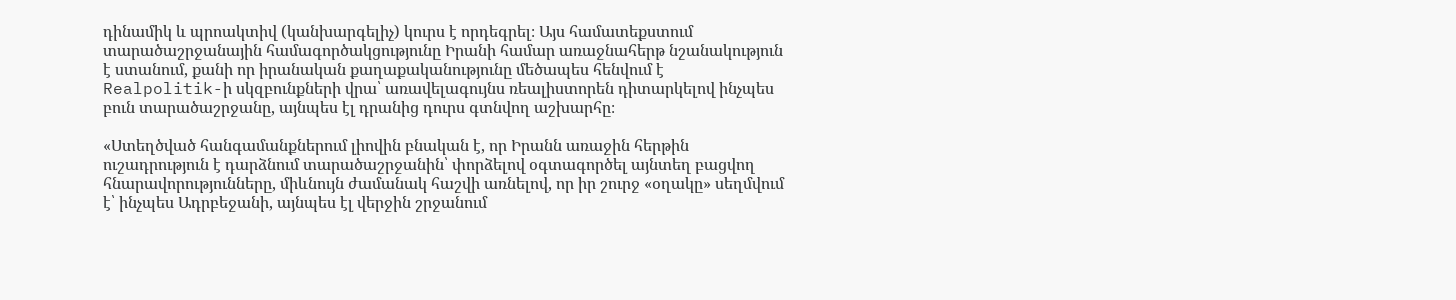դինամիկ և պրոակտիվ (կանխարգելիչ) կուրս է որդեգրել։ Այս համատեքստում տարածաշրջանային համագործակցությունը Իրանի համար առաջնահերթ նշանակություն է ստանում, քանի որ իրանական քաղաքականությունը մեծապես հենվում է Realpolitik-ի սկզբունքների վրա՝ առավելագույնս ռեալիստորեն դիտարկելով ինչպես բուն տարածաշրջանը, այնպես էլ դրանից դուրս գտնվող աշխարհը։

«Ստեղծված հանգամանքներում լիովին բնական է, որ Իրանն առաջին հերթին ուշադրություն է դարձնում տարածաշրջանին՝ փորձելով օգտագործել այնտեղ բացվող հնարավորությունները, միևնույն ժամանակ հաշվի առնելով, որ իր շուրջ «օղակը» սեղմվում է՝ ինչպես Ադրբեջանի, այնպես էլ վերջին շրջանում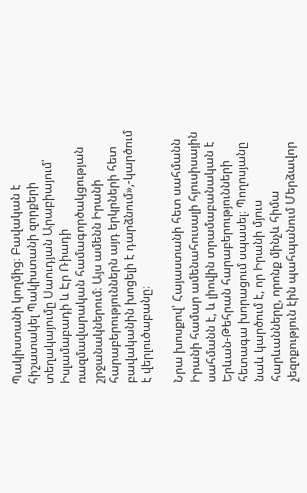Պակիստանի կողմից։ Բավական է հիշատակել Պակիստանի զորքերի տեղակայումը Սաուդյան Արաբիայում՝ Իսլամաբադի և Էր Ռիադի ռազմավարական համագործակցության շրջանակներում։ Այս ամենն Իրանի հարաբերություններն այդ երկրների հետ բավականին խոցելի է դարձնում»,-կարծում է վերլուծաբանը։

Նրա խոսքով՝ Հայաստանի հետ սահմանն Իրանի համար ամենահուսալի հյուսիսային սահմանն է, և լիովին տրամաբանական է Երևան-Թեհրան հարաբերությունների հետագա խորացում սպասել։ Պողոսյանը նաև կարծում է, որ Իրանի մյուս հարևանները, որոնք մինչև հիմա չեզոքություն էին պահպանում Մերձավոր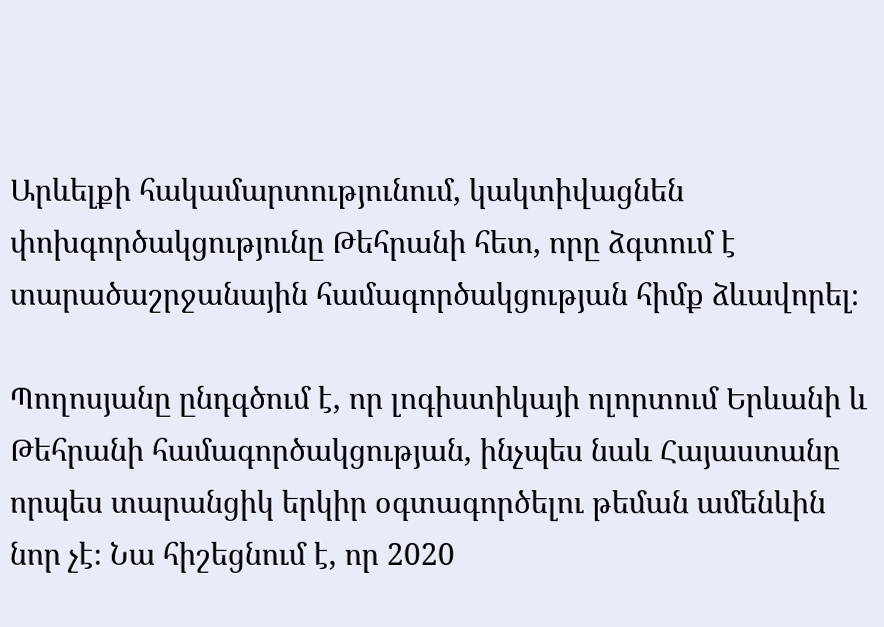Արևելքի հակամարտությունում, կակտիվացնեն փոխգործակցությունը Թեհրանի հետ, որը ձգտում է տարածաշրջանային համագործակցության հիմք ձևավորել։

Պողոսյանը ընդգծում է, որ լոգիստիկայի ոլորտում Երևանի և Թեհրանի համագործակցության, ինչպես նաև Հայաստանը որպես տարանցիկ երկիր օգտագործելու թեման ամենևին նոր չէ։ Նա հիշեցնում է, որ 2020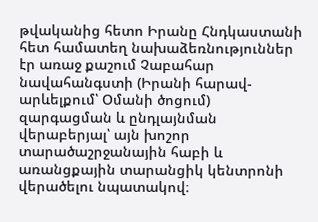թվականից հետո Իրանը Հնդկաստանի հետ համատեղ նախաձեռնություններ էր առաջ քաշում Չաբահար նավահանգստի (Իրանի հարավ-արևելքում՝ Օմանի ծոցում) զարգացման և ընդլայնման վերաբերյալ՝ այն խոշոր տարածաշրջանային հաբի և առանցքային տարանցիկ կենտրոնի վերածելու նպատակով։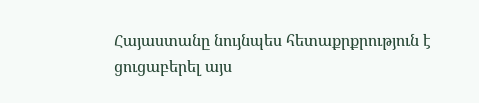Հայաստանը նույնպես հետաքրքրություն է ցուցաբերել այս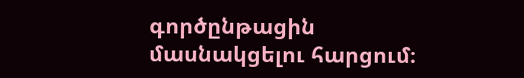գործընթացին մասնակցելու հարցում։